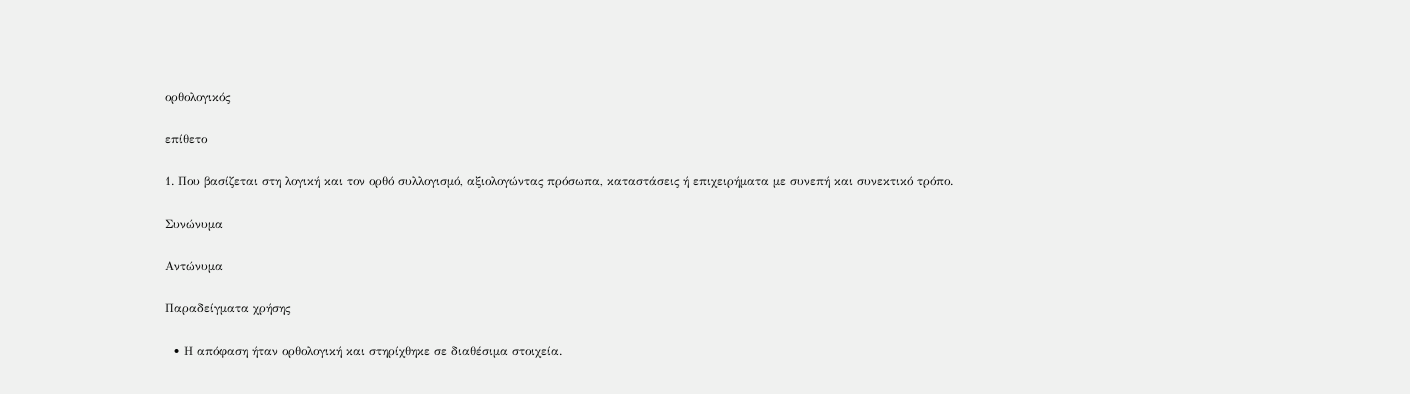ορθολογικός

επίθετο

1. Που βασίζεται στη λογική και τον ορθό συλλογισμό, αξιολογώντας πρόσωπα, καταστάσεις ή επιχειρήματα με συνεπή και συνεκτικό τρόπο.

Συνώνυμα

Αντώνυμα

Παραδείγματα χρήσης

  • Η απόφαση ήταν ορθολογική και στηρίχθηκε σε διαθέσιμα στοιχεία.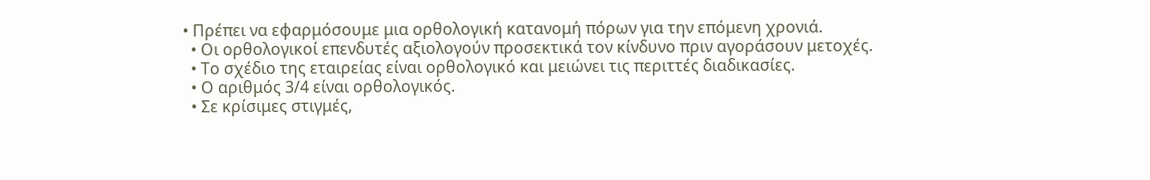• Πρέπει να εφαρμόσουμε μια ορθολογική κατανομή πόρων για την επόμενη χρονιά.
  • Οι ορθολογικοί επενδυτές αξιολογούν προσεκτικά τον κίνδυνο πριν αγοράσουν μετοχές.
  • Το σχέδιο της εταιρείας είναι ορθολογικό και μειώνει τις περιττές διαδικασίες.
  • Ο αριθμός 3/4 είναι ορθολογικός.
  • Σε κρίσιμες στιγμές,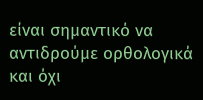είναι σημαντικό να αντιδρούμε ορθολογικά και όχι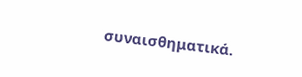συναισθηματικά.